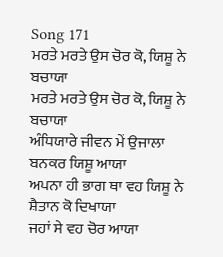Song 171
ਮਰਤੇ ਮਰਤੇ ਉਸ ਚੋਰ ਕੋ, ਯਿਸ਼ੂ ਨੇ ਬਚਾਯਾ
ਮਰਤੇ ਮਰਤੇ ਉਸ ਚੋਰ ਕੋ, ਯਿਸ਼ੂ ਨੇ ਬਚਾਯਾ
ਅੰਧਿਯਾਰੇ ਜੀਵਨ ਮੇਂ ਉਜਾਲਾ
ਬਨਕਰ ਯਿਸ਼ੂ ਆਯਾ
ਅਪਨਾ ਹੀ ਭਾਗ ਥਾ ਵਹ ਯਿਸ਼ੂ ਨੇ
ਸ਼ੈਤਾਨ ਕੋ ਦਿਖਾਯਾ
ਜਹਾਂ ਸੇ ਵਹ ਚੋਰ ਆਯਾ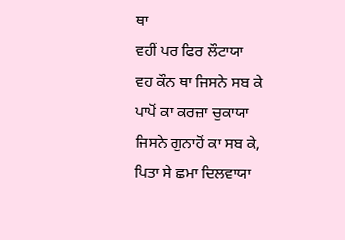ਥਾ
ਵਹੀਂ ਪਰ ਫਿਰ ਲੌਟਾਯਾ
ਵਹ ਕੌਨ ਥਾ ਜਿਸਨੇ ਸਬ ਕੇ
ਪਾਪੋਂ ਕਾ ਕਰਜ਼ਾ ਚੁਕਾਯਾ
ਜਿਸਨੇ ਗੁਨਾਹੋਂ ਕਾ ਸਬ ਕੇ,
ਪਿਤਾ ਸੇ ਛਮਾ ਦਿਲਵਾਯਾ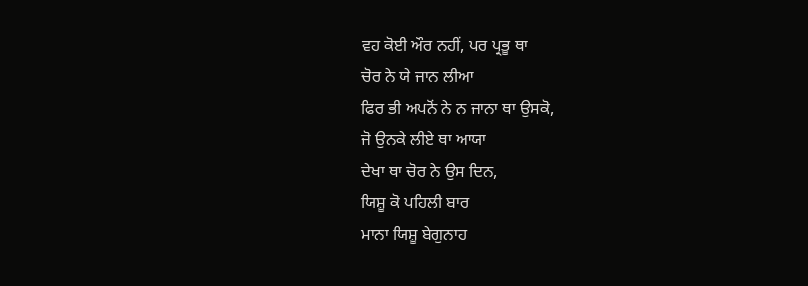ਵਹ ਕੋਈ ਔਰ ਨਹੀਂ, ਪਰ ਪ੍ਰਭੂ ਥਾ
ਚੋਰ ਨੇ ਯੇ ਜਾਨ ਲੀਆ
ਫਿਰ ਭੀ ਅਪਨੋਂ ਨੇ ਨ ਜਾਨਾ ਥਾ ਉਸਕੋ,
ਜੋ ਉਨਕੇ ਲੀਏ ਥਾ ਆਯਾ
ਦੇਖਾ ਥਾ ਚੋਰ ਨੇ ਉਸ ਦਿਨ,
ਯਿਸ਼ੂ ਕੋ ਪਹਿਲੀ ਬਾਰ
ਮਾਨਾ ਯਿਸ਼ੂ ਬੇਗੁਨਾਹ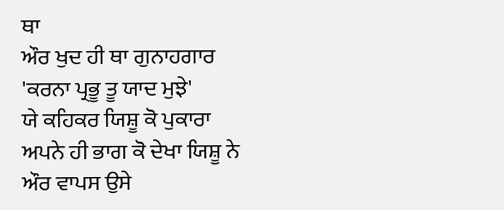ਥਾ
ਔਰ ਖੁਦ ਹੀ ਥਾ ਗੁਨਾਹਗਾਰ
'ਕਰਨਾ ਪ੍ਰਭੂ ਤੂ ਯਾਦ ਮੁਝੇ'
ਯੇ ਕਹਿਕਰ ਯਿਸ਼ੂ ਕੋ ਪੁਕਾਰਾ
ਅਪਨੇ ਹੀ ਭਾਗ ਕੋ ਦੇਖਾ ਯਿਸ਼ੂ ਨੇ
ਔਰ ਵਾਪਸ ਉਸੇ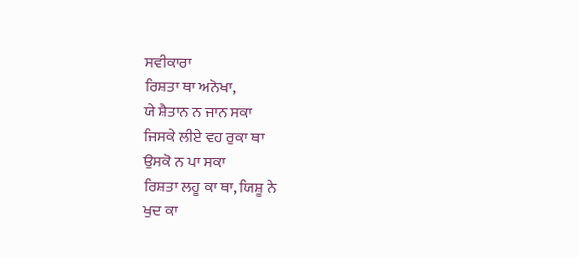ਸਵੀਕਾਰਾ
ਰਿਸ਼ਤਾ ਥਾ ਅਨੋਖਾ,
ਯੇ ਸ਼ੈਤਾਨ ਨ ਜਾਨ ਸਕਾ
ਜਿਸਕੇ ਲੀਏ ਵਹ ਰੁਕਾ ਥਾ
ਉਸਕੋ ਨ ਪਾ ਸਕਾ
ਰਿਸ਼ਤਾ ਲਹੂ ਕਾ ਥਾ, ਯਿਸ਼ੂ ਨੇ
ਖੁਦ ਕਾ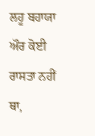ਲਹੂ ਬਹਾਯਾ
ਔਰ ਕੋਈ ਰਾਸਤਾ ਨਹੀਂ ਥਾ,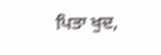ਪਿਤਾ ਖੁਦ,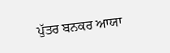ਪੁੱਤਰ ਬਨਕਰ ਆਯਾ